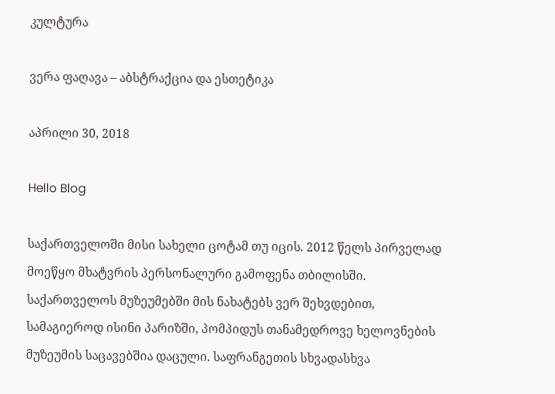კულტურა

ვერა ფაღავა – აბსტრაქცია და ესთეტიკა

აპრილი 30, 2018

Hello Blog

საქართველოში მისი სახელი ცოტამ თუ იცის. 2012 წელს პირველად მოეწყო მხატვრის პერსონალური გამოფენა თბილისში. საქართველოს მუზეუმებში მის ნახატებს ვერ შეხვდებით, სამაგიეროდ ისინი პარიზში, პომპიდუს თანამედროვე ხელოვნების მუზეუმის საცავებშია დაცული. საფრანგეთის სხვადასხვა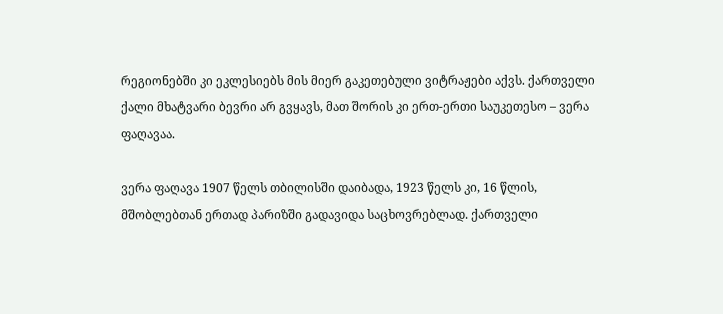რეგიონებში კი ეკლესიებს მის მიერ გაკეთებული ვიტრაჟები აქვს. ქართველი ქალი მხატვარი ბევრი არ გვყავს, მათ შორის კი ერთ-ერთი საუკეთესო – ვერა ფაღავაა.

ვერა ფაღავა 1907 წელს თბილისში დაიბადა, 1923 წელს კი, 16 წლის, მშობლებთან ერთად პარიზში გადავიდა საცხოვრებლად. ქართველი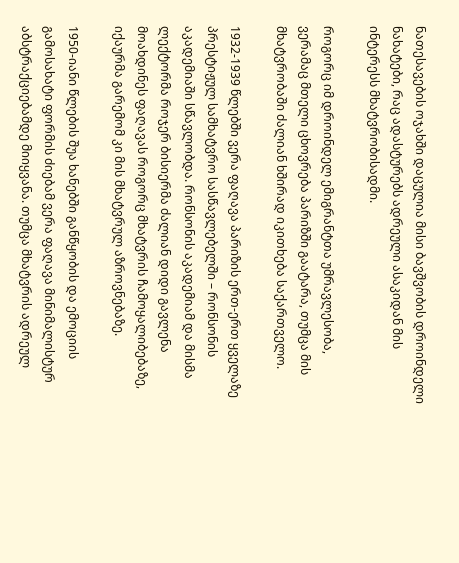ნათესავების ოჯახში დაცულია მისი ბავშვობის დროინდელი ნახატები, რაც ადასტურებს ადრეული ასაკიდან მის ინტერესს მხატვრობისადმი.

როგორც იმ დროინდელ ემიგრანტთა უმრავლესობა, ვერამაც მთელი ცხოვრება პარიზში გაატარა, თუმცა მის მხატვრობაში ძალიან ხშირად იკითხება საქართველო.

1932-1939 წლებში ვერა ფაღავა პარიზის ერთ-ერთ ყველაზე პრესტიჟულ სამხატვრო სასწავლებელში – რონსონის აკადემიაში სწავლობდა. რონსონის აკადემიამ და მისმა ლექტორმა როჯერ ბისიერმა ძალიან დიდი გავლენა მოახდინეს ფაღავას როგორც მხატვრის ჩამოყალიბებაზე, იქაურმა გარემომ კი მის მხატვრულ აზროვნებაზე.

1950-იანი წლების შუა ხანებში განწყობის და ემოციის გამოსახატი ფორმის ძიებამ ვერა ფაღავა მინიმალისტურ აბსტრაქციებამდე მიიყვანა. თუმცა მხატვრის ადრეულ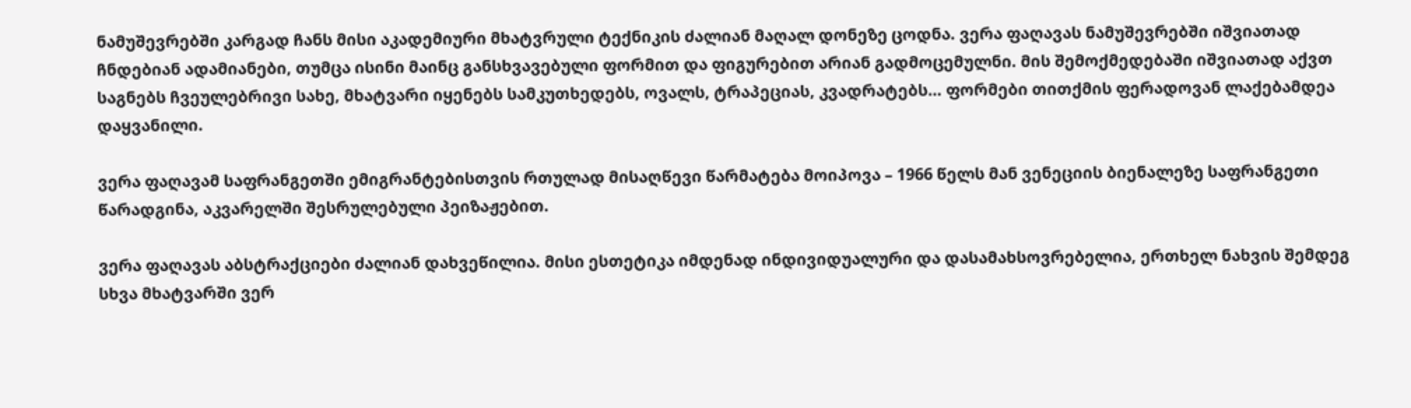ნამუშევრებში კარგად ჩანს მისი აკადემიური მხატვრული ტექნიკის ძალიან მაღალ დონეზე ცოდნა. ვერა ფაღავას ნამუშევრებში იშვიათად ჩნდებიან ადამიანები, თუმცა ისინი მაინც განსხვავებული ფორმით და ფიგურებით არიან გადმოცემულნი. მის შემოქმედებაში იშვიათად აქვთ საგნებს ჩვეულებრივი სახე, მხატვარი იყენებს სამკუთხედებს, ოვალს, ტრაპეციას, კვადრატებს… ფორმები თითქმის ფერადოვან ლაქებამდეა დაყვანილი.

ვერა ფაღავამ საფრანგეთში ემიგრანტებისთვის რთულად მისაღწევი წარმატება მოიპოვა – 1966 წელს მან ვენეციის ბიენალეზე საფრანგეთი წარადგინა, აკვარელში შესრულებული პეიზაჟებით.

ვერა ფაღავას აბსტრაქციები ძალიან დახვეწილია. მისი ესთეტიკა იმდენად ინდივიდუალური და დასამახსოვრებელია, ერთხელ ნახვის შემდეგ სხვა მხატვარში ვერ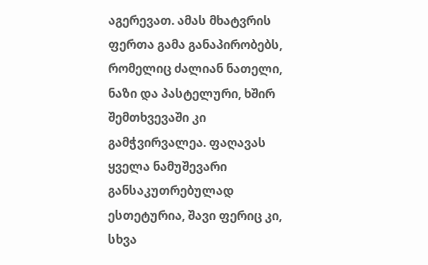აგერევათ. ამას მხატვრის ფერთა გამა განაპირობებს, რომელიც ძალიან ნათელი, ნაზი და პასტელური, ხშირ შემთხვევაში კი გამჭვირვალეა. ფაღავას ყველა ნამუშევარი განსაკუთრებულად ესთეტურია, შავი ფერიც კი, სხვა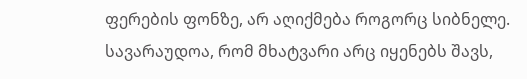ფერების ფონზე, არ აღიქმება როგორც სიბნელე. სავარაუდოა, რომ მხატვარი არც იყენებს შავს,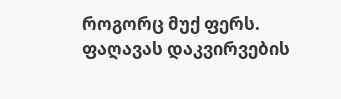როგორც მუქ ფერს. ფაღავას დაკვირვების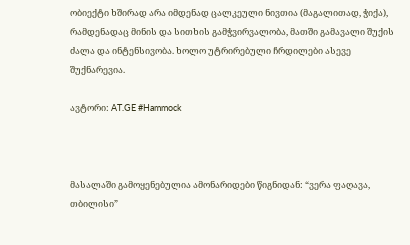ობიექტი ხშირად არა იმდენად ცალკეული ნივთია (მაგალითად, ჭიქა), რამდენადაც მინის და სითხის გამჭვირვალობა, მათში გამავალი შუქის ძალა და ინტენსივობა. ხოლო უტრირებული ჩრდილები ასევე შუქნარევია.

ავტორი: AT.GE #Hammock



მასალაში გამოყენებულია ამონარიდები წიგნიდან: “ვერა ფაღავა, თბილისი”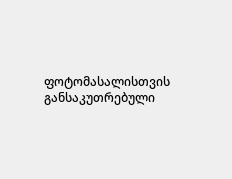ფოტომასალისთვის განსაკუთრებული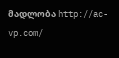მადლობა http://ac-vp.com/